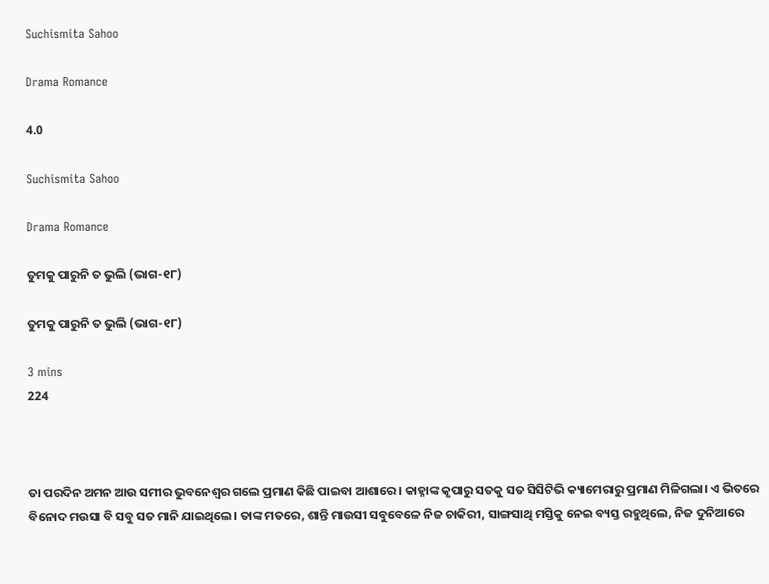Suchismita Sahoo

Drama Romance

4.0

Suchismita Sahoo

Drama Romance

ତୁମକୁ ପାରୁନି ତ ଭୁଲି (ଭାଗ-୧୮)

ତୁମକୁ ପାରୁନି ତ ଭୁଲି (ଭାଗ-୧୮)

3 mins
224



ତା ପରଦିନ ଅମନ ଆଉ ସମୀର ଭୁବନେଶ୍ୱର ଗଲେ ପ୍ରମାଣ କିଛି ପାଇବା ଆଶାରେ। କାହ୍ନାଙ୍କ କୃପାରୁ ସତକୁ ସତ ସିସିଟିଭି କ୍ୟାମେରାରୁ ପ୍ରମାଣ ମିଳିଗଲା। ଏ ଭିତରେ ବିନୋଦ ମଉସା ବି ସବୁ ସତ ମାନି ଯାଇଥିଲେ। ତାଙ୍କ ମତରେ, ଶାନ୍ତି ମାଉସୀ ସବୁବେଳେ ନିଜ ଚାକିରୀ, ସାଙ୍ଗସାଥି ମସ୍ତିକୁ ନେଇ ବ୍ୟସ୍ତ ରହୁଥିଲେ, ନିଜ ଦୁନିଆରେ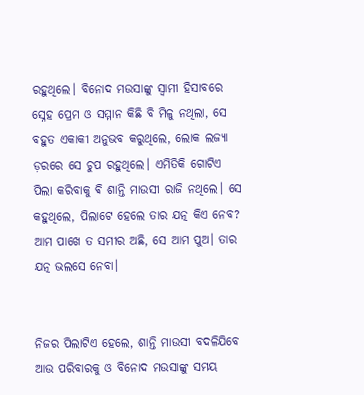ରହୁଥିଲେ। ବିନୋଦ ମଉସାଙ୍କୁ ସ୍ୱାମୀ ହିସାବରେ ସ୍ନେହ ପ୍ରେମ ଓ ସମ୍ମାନ କିଛି ବି ମିଳୁ ନଥିଲା, ସେ ବହୁତ ଏକାକୀ ଅନୁଭବ କରୁଥିଲେ, ଲୋକ ଲଜ୍ୟା ଡ଼ରରେ ସେ ଚୁପ ରହୁଥିଲେ। ଏମିତିକି ଗୋଟିଏ ପିଲା କରିବାକୁ ଵି ଶାନ୍ତି ମାଉସୀ ରାଜି ନଥିଲେ। ସେ କହୁଥିଲେ, ପିଲାଟେ ହେଲେ ତାର ଯତ୍ନ କିଏ ନେବ? ଆମ ପାଖେ ତ ସମୀର ଅଛି, ସେ ଆମ ପୁଅ। ତାର ଯତ୍ନ ଭଲସେ ନେବା।


ନିଜର ପିଲାଟିଏ ହେଲେ, ଶାନ୍ତି ମାଉସୀ ବଦଳିଯିବେ ଆଉ ପରିବାରକୁ ଓ ବିନୋଦ ମଉସାଙ୍କୁ ସମୟ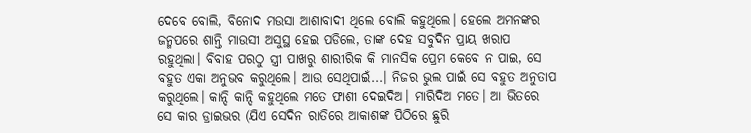ଦେବେ ବୋଲି, ବିନୋଦ ମଉସା ଆଶାବାଦୀ ଥିଲେ ବୋଲି କହୁଥିଲେ। ହେଲେ ଅମନଙ୍କର ଜନ୍ମପରେ ଶାନ୍ତି ମାଉସୀ ଅସୁସ୍ଥ ହେଇ ପଡିଲେ, ତାଙ୍କ ଦେହ ସବୁଦିନ ପ୍ରାୟ ଖରାପ ରହୁଥିଲା। ବିବାହ ପରଠୁ ସ୍ତ୍ରୀ ପାଖରୁ ଶାରୀରିକ କି ମାନସିକ ପ୍ରେମ କେବେ ନ ପାଇ, ସେ ବହୁତ ଏକା ଅନୁଭବ କରୁଥିଲେ। ଆଉ ସେଥିପାଇଁ...। ନିଜର ଭୁଲ ପାଇଁ ସେ ବହୁତ ଅନୁତାପ କରୁଥିଲେ। କାନ୍ଦି କାନ୍ଦି କହୁଥିଲେ ମତେ ଫାଶୀ ଦେଇଦିଅ। ମାରିଦିଅ ମତେ। ଆ ଭିତରେ ସେ କାର ଡ୍ରାଇଭର (ଯିଏ ସେଦିନ ରାତିରେ ଆକାଶଙ୍କ ପିଠିରେ ଛୁରି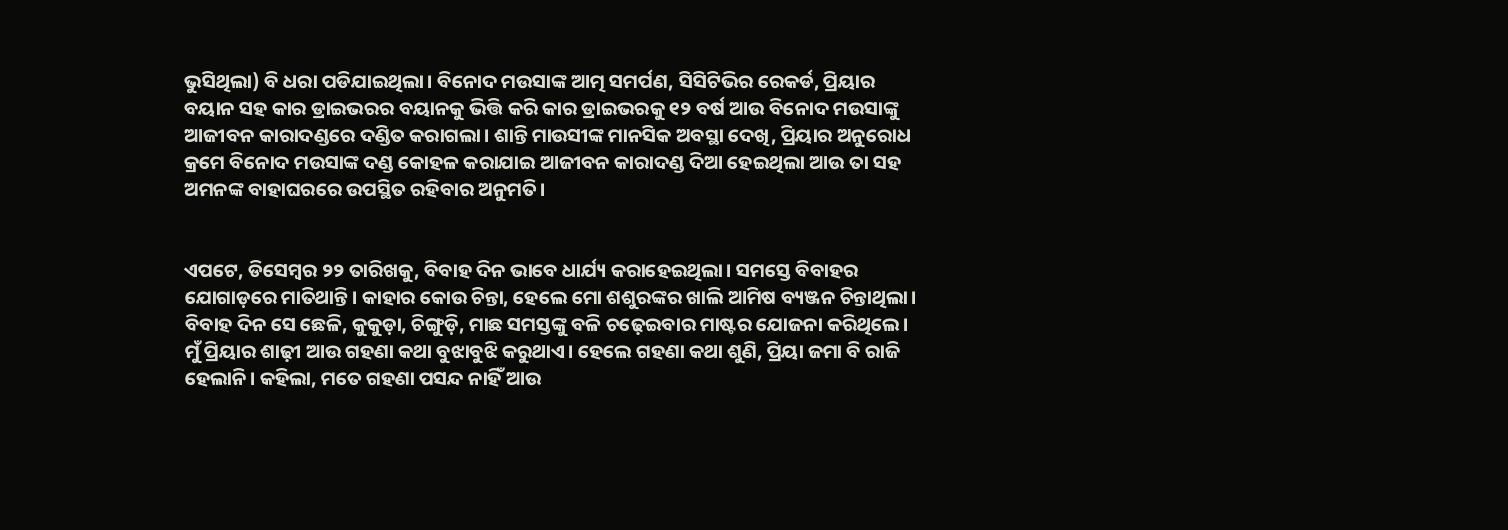ଭୁସିଥିଲା) ବି ଧରା ପଡିଯାଇଥିଲା। ବିନୋଦ ମଉସାଙ୍କ ଆତ୍ମ ସମର୍ପଣ, ସିସିଟିଭିର ରେକର୍ଡ, ପ୍ରିୟାର ବୟାନ ସହ କାର ଡ୍ରାଇଭରର ବୟାନକୁ ଭିତ୍ତି କରି କାର ଡ୍ରାଇଭରକୁ ୧୨ ବର୍ଷ ଆଉ ବିନୋଦ ମଉସାଙ୍କୁ ଆଜୀବନ କାରାଦଣ୍ଡରେ ଦଣ୍ଡିତ କରାଗଲା। ଶାନ୍ତି ମାଉସୀଙ୍କ ମାନସିକ ଅବସ୍ଥା ଦେଖି, ପ୍ରିୟାର ଅନୁରୋଧ କ୍ରମେ ବିନୋଦ ମଉସାଙ୍କ ଦଣ୍ଡ କୋହଳ କରାଯାଇ ଆଜୀବନ କାରାଦଣ୍ଡ ଦିଆ ହେଇଥିଲା ଆଉ ତା ସହ ଅମନଙ୍କ ବାହାଘରରେ ଉପସ୍ଥିତ ରହିବାର ଅନୁମତି।


ଏପଟେ, ଡିସେମ୍ବର ୨୨ ତାରିଖକୁ, ବିବାହ ଦିନ ଭାବେ ଧାର୍ଯ୍ୟ କରାହେଇଥିଲା। ସମସ୍ତେ ବିବାହର ଯୋଗାଡ଼ରେ ମାତିଥାନ୍ତି। କାହାର କୋଉ ଚିନ୍ତା, ହେଲେ ମୋ ଶଶୁରଙ୍କର ଖାଲି ଆମିଷ ବ୍ୟଞ୍ଜନ ଚିନ୍ତାଥିଲା। ବିବାହ ଦିନ ସେ ଛେଳି, କୁକୁଡ଼ା, ଚିଙ୍ଗୁଡ଼ି, ମାଛ ସମସ୍ତଙ୍କୁ ବଳି ଚଢ଼େଇବାର ମାଷ୍ଟର ଯୋଜନା କରିଥିଲେ। ମୁଁ ପ୍ରିୟାର ଶାଢ଼ୀ ଆଉ ଗହଣା କଥା ବୁଝାବୁଝି କରୁଥାଏ। ହେଲେ ଗହଣା କଥା ଶୁଣି, ପ୍ରିୟା ଜମା ବି ରାଜି ହେଲାନି। କହିଲା, ମତେ ଗହଣା ପସନ୍ଦ ନାହିଁ ଆଉ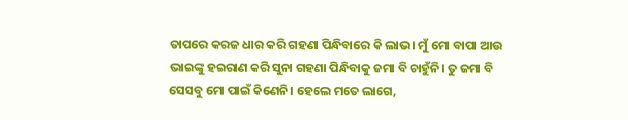ତାପରେ କରଜ ଧାର କରି ଗହଣା ପିନ୍ଧିବାରେ କି ଲାଭ। ମୁଁ ମୋ ବାପା ଆଉ ଭାଇଙ୍କୁ ହଇରାଣ କରି ସୁନା ଗହଣା ପିନ୍ଧିବାକୁ ଜମା ବି ଚାହୁଁନି। ତୁ ଜମା ବି ସେସବୁ ମୋ ପାଇଁ କିଣେନି। ହେଲେ ମତେ ଲାଗେ,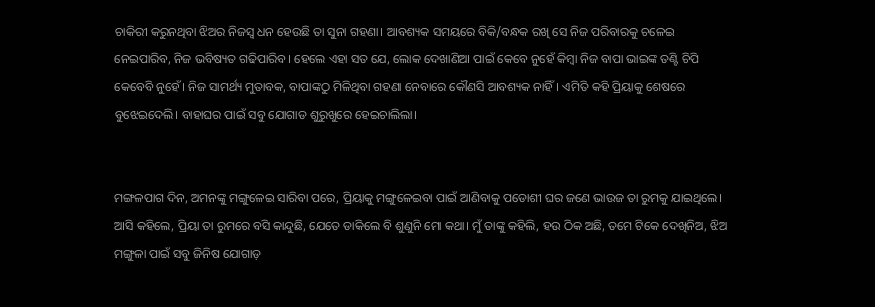ଚାକିରୀ କରୁନଥିବା ଝିଅର ନିଜସ୍ୱ ଧନ ହେଉଛି ତା ସୁନା ଗହଣା। ଆବଶ୍ୟକ ସମୟରେ ବିକି/ବନ୍ଧକ ରଖି ସେ ନିଜ ପରିବାରକୁ ଚଳେଇ ନେଇପାରିବ, ନିଜ ଭବିଷ୍ୟତ ଗଢିପାରିବ। ହେଲେ ଏହା ସତ ଯେ, ଲୋକ ଦେଖାଣିଆ ପାଇଁ କେବେ ନୁହେଁ କିମ୍ବା ନିଜ ବାପା ଭାଇଙ୍କ ତଣ୍ଟି ଚିପି କେବେବି ନୁହେଁ। ନିଜ ସାମର୍ଥ୍ୟ ମୁତାବକ, ବାପାଙ୍କଠୁ ମିଳିଥିବା ଗହଣା ନେବାରେ କୌଣସି ଆବଶ୍ୟକ ନାହିଁ। ଏମିତି କହି ପ୍ରିୟାକୁ ଶେଷରେ ବୁଝେଇଦେଲି। ବାହାଘର ପାଇଁ ସବୁ ଯୋଗାଡ ଶୁରୁଖୁରେ ହେଇଚାଲିଲା।


ମଙ୍ଗଳପାଗ ଦିନ, ଅମନଙ୍କୁ ମଙ୍ଗୁଳେଇ ସାରିବା ପରେ, ପ୍ରିୟାକୁ ମଙ୍ଗୁଳେଇବା ପାଇଁ ଆଣିବାକୁ ପଡୋଶୀ ଘର ଜଣେ ଭାଉଜ ତା ରୁମକୁ ଯାଇଥିଲେ। ଆସି କହିଲେ, ପ୍ରିୟା ତା ରୁମରେ ବସି କାନ୍ଦୁଛି, ଯେତେ ଡାକିଲେ ବି ଶୁଣୁନି ମୋ କଥା। ମୁଁ ତାଙ୍କୁ କହିଲି, ହଉ ଠିକ ଅଛି, ତମେ ଟିକେ ଦେଖିନିଅ, ଝିଅ ମଙ୍ଗୁଳା ପାଇଁ ସବୁ ଜିନିଷ ଯୋଗାଡ଼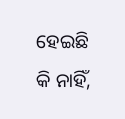ହେଇଛି କି ନାହିଁ,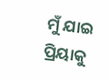ମୁଁ ଯାଇ ପ୍ରିୟାକୁ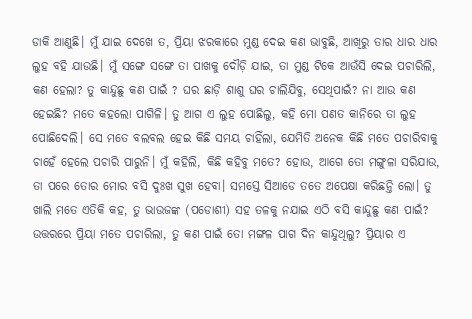ଡାକି ଆଣୁଛି। ମୁଁ ଯାଇ ଦେଖେ ତ, ପ୍ରିୟା ଝରକାରେ ମୁଣ୍ଡ ଦେଇ କଣ ଭାବୁଛି, ଆଖିରୁ ତାର ଧାର ଧାର ଲୁହ ବହି ଯାଉଛି। ମୁଁ ସଙ୍ଗେ ସଙ୍ଗେ ତା ପାଖକୁ ଦୌଡ଼ି ଯାଇ, ତା ମୁଣ୍ଡ ଟିକେ ଆଉଁସି ଦେଇ ପଚାରିଲି, କଣ ହେଲା? ତୁ କାନ୍ଦୁଛୁ କଣ ପାଇଁ ? ଘର ଛାଡ଼ି ଶାଶୁ ଘର ଚାଲିଯିବୁ, ସେଥିପାଇଁ? ନା ଆଉ କଣ ହେଇଛି? ମତେ କହଲୋ ପାଗିଳି। ତୁ ଆଗ ଏ ଲୁହ ପୋଛିଲୁ, କହି ମୋ ପଣତ କାନିରେ ତା ଲୁହ ପୋଛିଦେଲି। ସେ ମତେ ବଲବଲ ହେଇ କିଛି ସମୟ ଚାହିଁଲା, ଯେମିତି ଅନେକ କିଛି ମତେ ପଚାରିବାକୁ ଚାହେଁ ହେଲେ ପଚାରି ପାରୁନି। ମୁଁ କହିଲି, କିଛି କହିବୁ ମତେ? ହୋଉ, ଆଗେ ତୋ ମଙ୍ଗୁଳା ସରିଯାଉ, ତା ପରେ ତୋର ମୋର ବସି ଦୁଃଖ ସୁଖ ହେବା। ସମସ୍ତେ ସିଆଡେ ତତେ ଅପେକ୍ଷା କରିଛନ୍ତି ଲୋ। ତୁ ଖାଲି ମତେ ଏତିକି କହ, ତୁ ଭାଉଜଙ୍କ (ପଡୋଶୀ) ସହ ତଳକୁ ନଯାଇ ଏଠି ବସି କାନ୍ଦୁଛୁ କଣ ପାଇଁ? ଉତ୍ତରରେ ପ୍ରିୟା ମତେ ପଚାରିଲା, ତୁ କଣ ପାଇଁ ତୋ ମଙ୍ଗଳ ପାଗ ଦିନ କାନ୍ଦୁଥିଲୁ? ପ୍ରିୟାର ଏ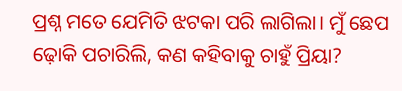ପ୍ରଶ୍ନ ମତେ ଯେମିତି ଝଟକା ପରି ଲାଗିଲା। ମୁଁ ଛେପ ଢ଼ୋକି ପଚାରିଲି, କଣ କହିବାକୁ ଚାହୁଁ ପ୍ରିୟା?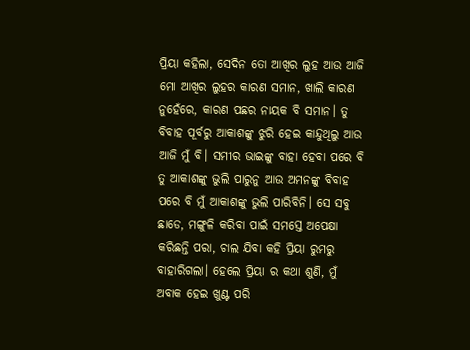ପ୍ରିୟା କହିଲା, ସେଦିନ ତୋ ଆଖିର ଲୁହ ଆଉ ଆଜି ମୋ ଆଖିର ଲୁହର କାରଣ ସମାନ, ଖାଲି କାରଣ ନୁହେଁରେ, କାରଣ ପଛର ନାୟକ ବି ସମାନ। ତୁ ବିବାହ ପୂର୍ବରୁ ଆକାଶଙ୍କୁ ଝୁରି ହେଇ କାନ୍ଦୁଥିଲୁ ଆଉ ଆଜି ମୁଁ ବି। ସମୀର ଭାଇଙ୍କୁ ବାହା ହେବା ପରେ ବି ତୁ ଆକାଶଙ୍କୁ ଭୁଲି ପାରୁନୁ ଆଉ ଅମନଙ୍କୁ ବିବାହ ପରେ ବି ମୁଁ ଆକାଶଙ୍କୁ ଭୁଲି ପାରିବିନି। ସେ ସବୁ ଛାଡେ, ମଙ୍ଗୁଳି କରିବା ପାଇଁ ସମସ୍ତେ ଅପେକ୍ଷା କରିଛନ୍ତି ପରା, ଚାଲ ଯିବା କହି ପ୍ରିୟା ରୁମରୁ ବାହାରିଗଲା। ହେଲେ ପ୍ରିୟା ର କଥା ଶୁଣି, ମୁଁ ଅବାକ ହେଇ ଖୁଣ୍ଟ ପରି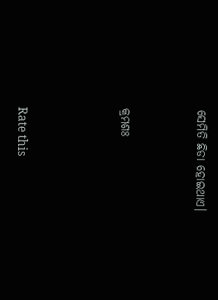ସେମିତି ଛିଡା ହୋଇଥାଏ।


କ୍ରମଶଃ



Rate this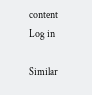content
Log in

Similar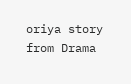oriya story from Drama